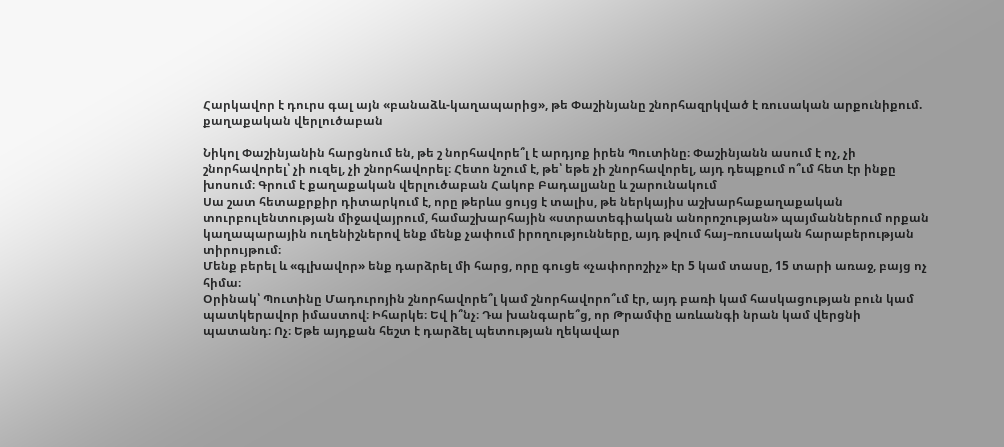Հարկավոր է դուրս գալ այն «բանաձև-կաղապարից», թե Փաշինյանը շնորհազրկված է ռուսական արքունիքում. քաղաքական վերլուծաբան

Նիկոլ Փաշինյանին հարցնում են, թե շ նորհավորե՞լ է արդյոք իրեն Պուտինը։ Փաշինյանն ասում է ոչ, չի շնորհավորել՝ չի ուզել, չի շնորհավորել։ Հետո նշում է, թե՝ եթե չի շնորհավորել, այդ դեպքում ո՞ւմ հետ էր ինքը խոսում։ Գրում է քաղաքական վերլուծաբան Հակոբ Բադալյանը և շարունակում
Սա շատ հետաքրքիր դիտարկում է, որը թերևս ցույց է տալիս, թե ներկայիս աշխարհաքաղաքական տուրբուլենտության միջավայրում, համաշխարհային «ստրատեգիական անորոշության» պայմաններում որքան կաղապարային ուղենիշներով ենք մենք չափում իրողությունները, այդ թվում հայ–ռուսական հարաբերության տիրույթում։
Մենք բերել և «գլխավոր» ենք դարձրել մի հարց, որը գուցե «չափորոշիչ» էր 5 կամ տասը, 15 տարի առաջ, բայց ոչ հիմա։
Օրինակ՝ Պուտինը Մադուրոյին շնորհավորե՞լ կամ շնորհավորո՞ւմ էր, այդ բառի կամ հասկացության բուն կամ պատկերավոր իմաստով։ Իհարկե։ Եվ ի՞նչ։ Դա խանգարե՞ց, որ Թրամփը առևանգի նրան կամ վերցնի պատանդ։ Ոչ։ Եթե այդքան հեշտ է դարձել պետության ղեկավար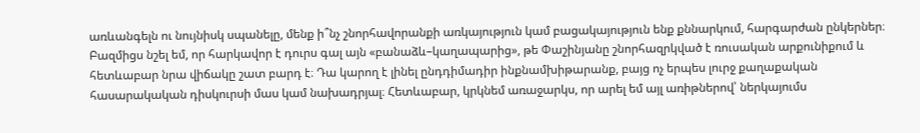առևանգելն ու նույնիսկ սպանելը, մենք ի՞նչ շնորհավորանքի առկայություն կամ բացակայություն ենք քննարկում, հարգարժան ընկերներ։
Բազմիցս նշել եմ, որ հարկավոր է դուրս գալ այն «բանաձև–կաղապարից», թե Փաշինյանը շնորհազրկված է ռուսական արքունիքում և հետևաբար նրա վիճակը շատ բարդ է։ Դա կարող է լինել ընդդիմադիր ինքնամխիթարանք, բայց ոչ երպես լուրջ քաղաքական հասարակական դիսկուրսի մաս կամ նախադրյալ։ Հետևաբար, կրկնեմ առաջարկս, որ արել եմ այլ առիթներով՝ ներկայումս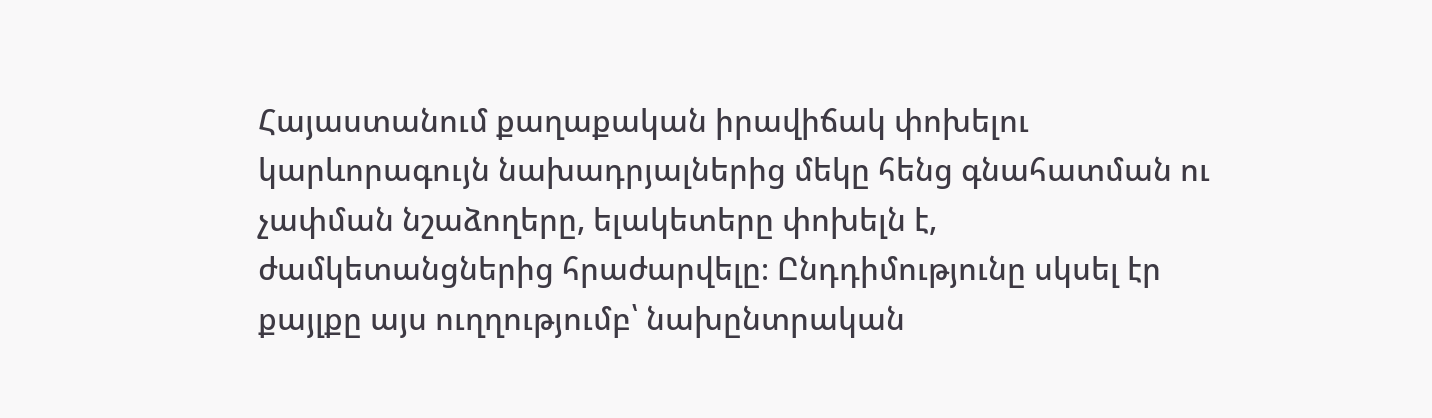Հայաստանում քաղաքական իրավիճակ փոխելու կարևորագույն նախադրյալներից մեկը հենց գնահատման ու չափման նշաձողերը, ելակետերը փոխելն է, ժամկետանցներից հրաժարվելը։ Ընդդիմությունը սկսել էր քայլքը այս ուղղությումբ՝ նախընտրական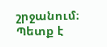շրջանում։ Պետք է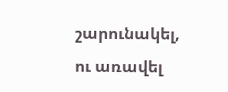շարունակել, ու առավել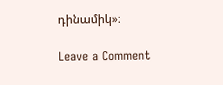դինամիկ»։

Leave a Comment